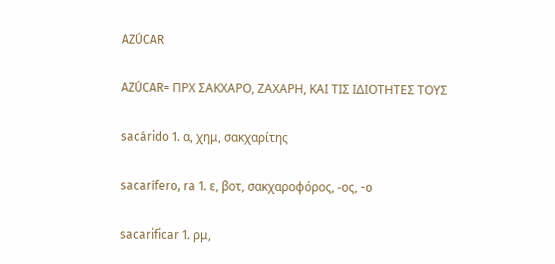AZÚCAR

AZÚCAR= ΠΡΧ ΣΑΚΧΑΡΟ, ΖΑΧΑΡΗ, ΚΑΙ ΤΙΣ ΙΔΙΟΤΗΤΕΣ ΤΟΥΣ

sacárido 1. α, χημ, σακχαρίτης

sacarífero, ra 1. ε, βοτ, σακχαροφόρος, -ος, -o

sacarificar 1. ρμ,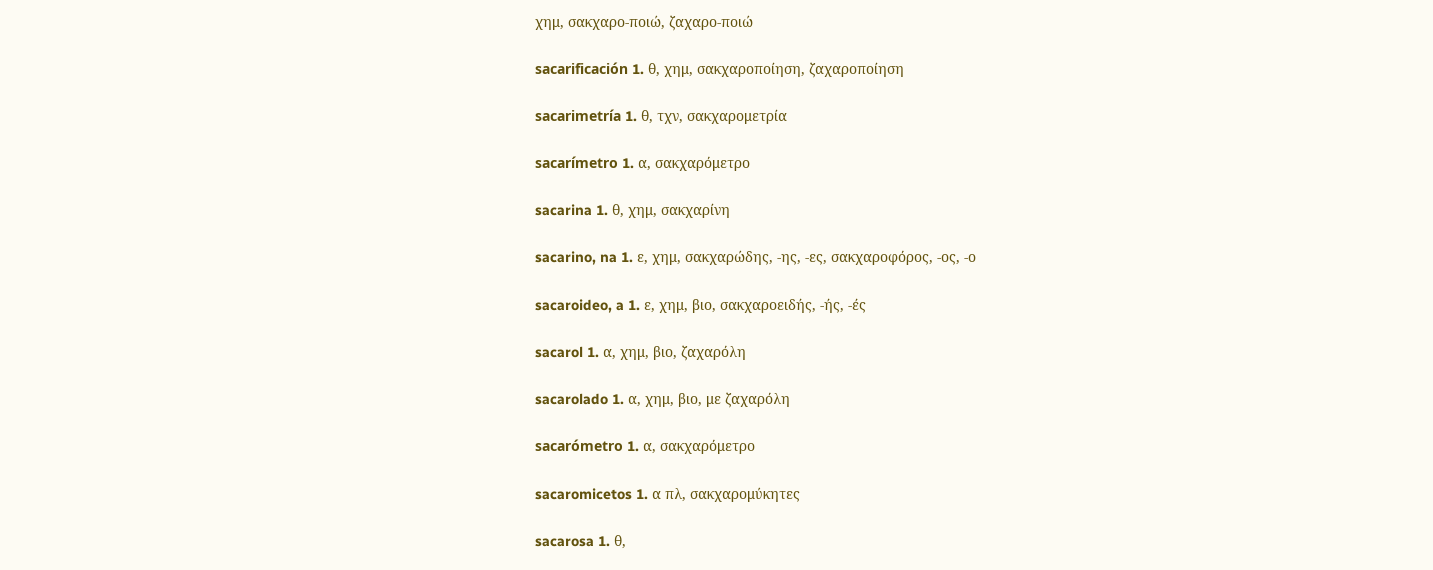χημ, σακχαρο-ποιώ, ζαχαρο-ποιώ

sacarificación 1. θ, χημ, σακχαροποίηση, ζαχαροποίηση

sacarimetría 1. θ, τχν, σακχαρομετρία

sacarímetro 1. α, σακχαρόμετρο

sacarina 1. θ, χημ, σακχαρίνη

sacarino, na 1. ε, χημ, σακχαρώδης, -ης, -ες, σακχαροφόρος, -ος, -ο

sacaroideo, a 1. ε, χημ, βιο, σακχαροειδής, -ής, -ές

sacarol 1. α, χημ, βιο, ζαχαρόλη

sacarolado 1. α, χημ, βιο, με ζαχαρόλη

sacarómetro 1. α, σακχαρόμετρο

sacaromicetos 1. α πλ, σακχαρομύκητες

sacarosa 1. θ,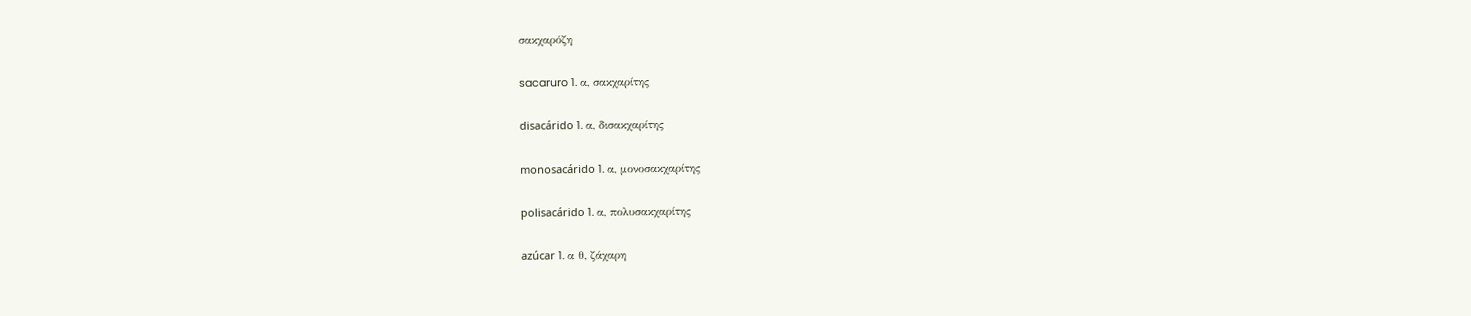σακχαρόζη

sacaruro 1. α, σακχαρίτης

disacárido 1. α, δισακχαρίτης

monosacárido 1. α, μονοσακχαρίτης

polisacárido 1. α, πολυσακχαρίτης

azúcar 1. α θ, ζάχαρη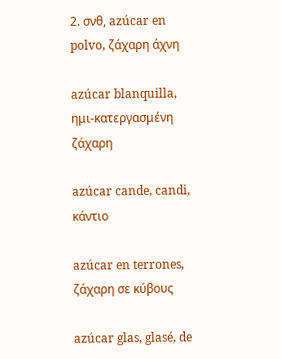2. σνθ, azúcar en polvo, ζάχαρη άχνη

azúcar blanquilla, ημι-κατεργασμένη ζάχαρη

azúcar cande, candi, κάντιο

azúcar en terrones, ζάχαρη σε κύβους

azúcar glas, glasé, de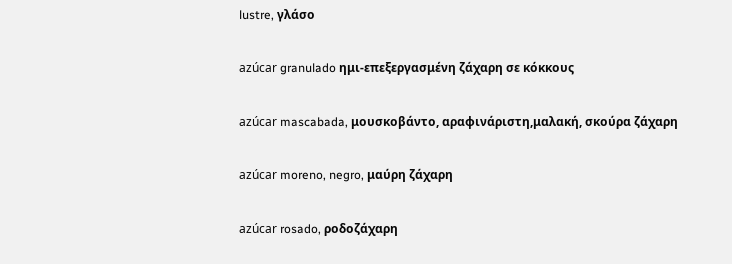lustre, γλάσο

azúcar granulado ημι-επεξεργασμένη ζάχαρη σε κόκκους

azúcar mascabada, μουσκοβάντο, αραφινάριστη,μαλακή, σκούρα ζάχαρη

azúcar moreno, negro, μαύρη ζάχαρη

azúcar rosado, ροδοζάχαρη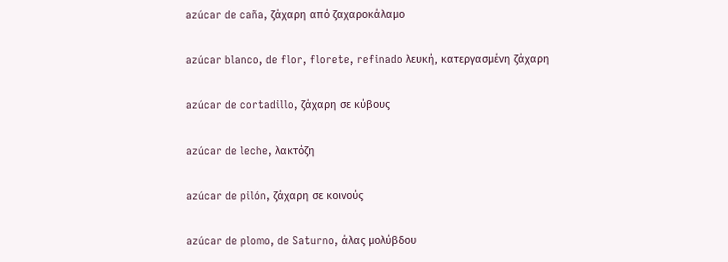azúcar de caña, ζάχαρη από ζαχαροκάλαμο

azúcar blanco, de flor, florete, refinado λευκή, κατεργασμένη ζάχαρη

azúcar de cortadillo, ζάχαρη σε κύβους

azúcar de leche, λακτόζη

azúcar de pilón, ζάχαρη σε κοινούς

azúcar de plomo, de Saturno, άλας μολύβδου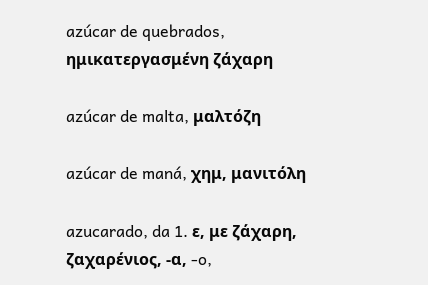azúcar de quebrados, ημικατεργασμένη ζάχαρη

azúcar de malta, μαλτόζη

azúcar de maná, χημ, μανιτόλη

azucarado, da 1. ε, με ζάχαρη, ζαχαρένιος, -α, -o,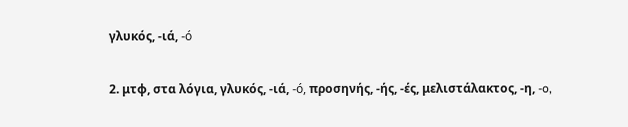γλυκός, -ιά, -ó

2. μτφ, στα λόγια, γλυκός, -ιά, -ó, προσηνής, -ής, -ές, μελιστάλακτος, -η, -o,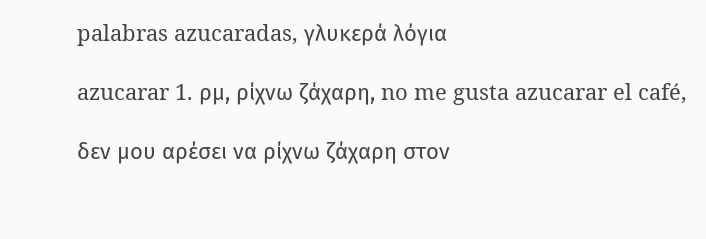palabras azucaradas, γλυκερά λόγια

azucarar 1. ρμ, ρίχνω ζάχαρη, no me gusta azucarar el café,

δεν μου αρέσει να ρίχνω ζάχαρη στον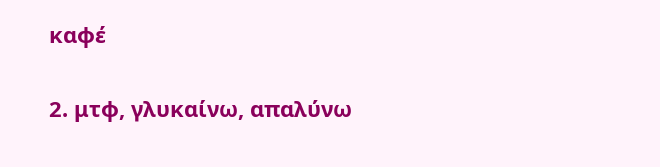καφέ

2. μτφ, γλυκαίνω, απαλύνω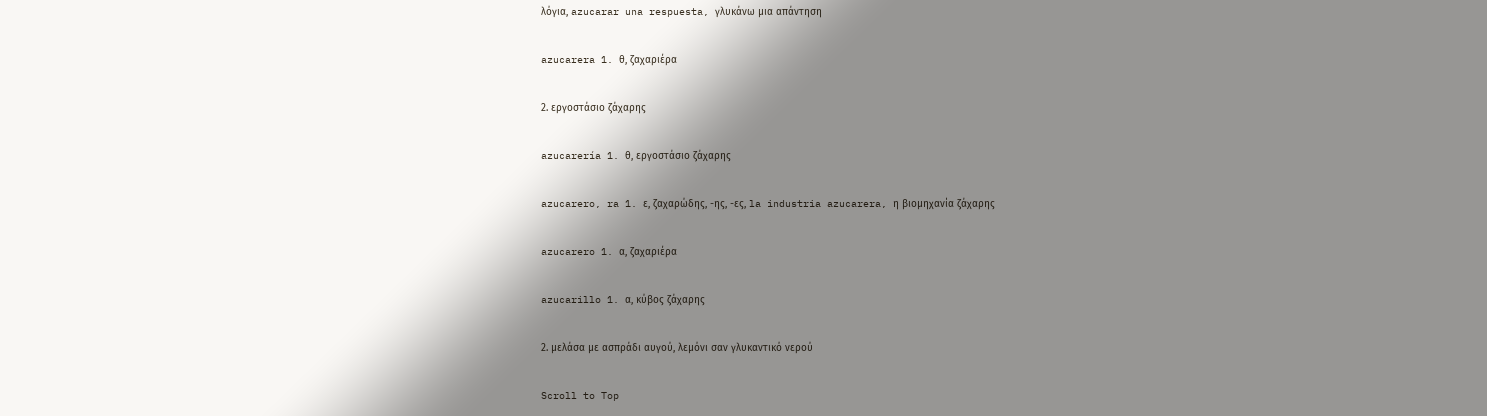λόγια, azucarar una respuesta, γλυκάνω μια απάντηση

azucarera 1. θ, ζαχαριέρα

2. εργοστάσιο ζάχαρης

azucarería 1. θ, εργοστάσιο ζάχαρης

azucarero, ra 1. ε, ζαχαρώδης, -ης, -ες, la industria azucarera, η βιομηχανία ζάχαρης

azucarero 1. α, ζαχαριέρα

azucarillo 1. α, κύβος ζάχαρης

2. μελάσα με ασπράδι αυγού, λεμόνι σαν γλυκαντικό νερού

Scroll to Top